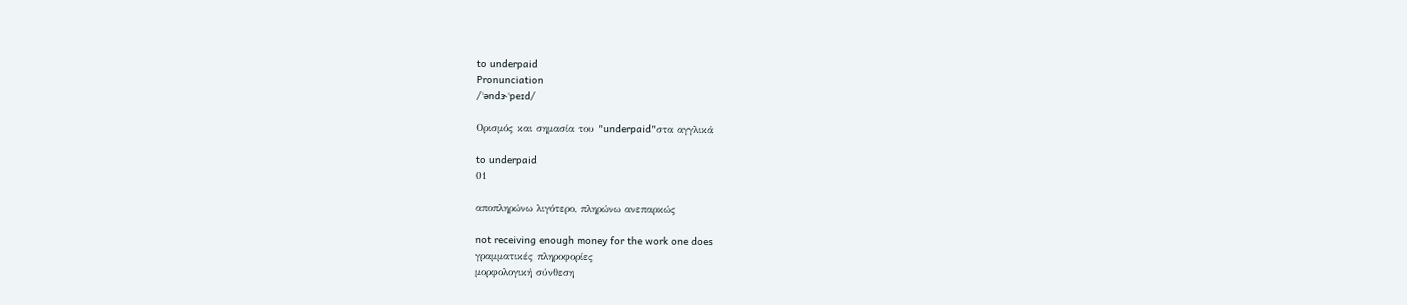to underpaid
Pronunciation
/ˈəndɝˈpeɪd/

Ορισμός και σημασία του "underpaid"στα αγγλικά

to underpaid
01

αποπληρώνω λιγότερο, πληρώνω ανεπαρκώς

not receiving enough money for the work one does
γραμματικές πληροφορίες
μορφολογική σύνθεση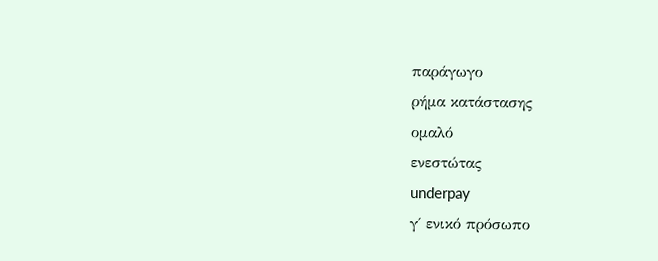παράγωγο
ρήμα κατάστασης
ομαλό
ενεστώτας
underpay
γ΄ ενικό πρόσωπο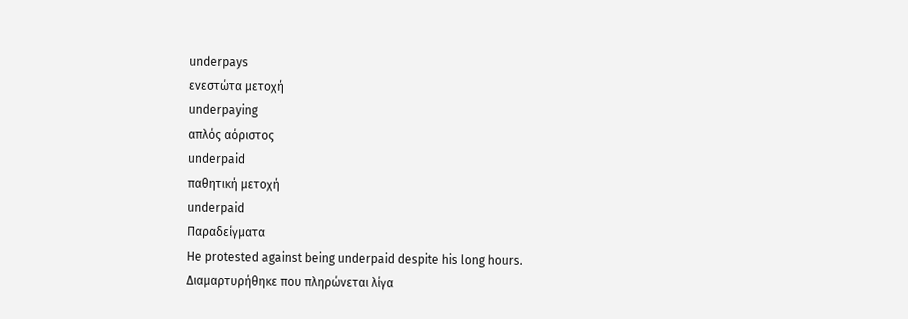underpays
ενεστώτα μετοχή
underpaying
απλός αόριστος
underpaid
παθητική μετοχή
underpaid
Παραδείγματα
He protested against being underpaid despite his long hours.
Διαμαρτυρήθηκε που πληρώνεται λίγα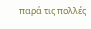παρά τις πολλές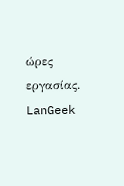ώρες εργασίας.
LanGeek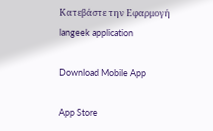Κατεβάστε την Εφαρμογή
langeek application

Download Mobile App

App Store